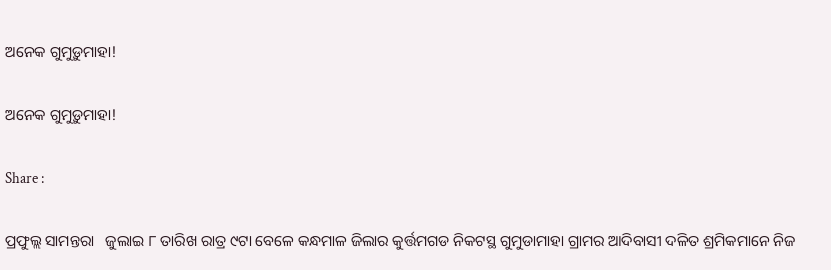ଅନେକ ଗୁମୁଡ଼ୁମାହା!

ଅନେକ ଗୁମୁଡ଼ୁମାହା!

Share :

ପ୍ରଫୁଲ୍ଲ ସାମନ୍ତରା   ଜୁଲାଇ ୮ ତାରିଖ ରାତ୍ର ୯ଟା ବେଳେ କନ୍ଧମାଳ ଜିଲାର କୁର୍ତ୍ତମଗଡ ନିକଟସ୍ଥ ଗୁମୁଡାମାହା ଗ୍ରାମର ଆଦିବାସୀ ଦଳିତ ଶ୍ରମିକମାନେ ନିଜ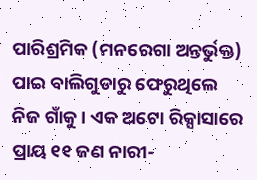ପାରିଶ୍ରମିକ (ମନରେଗା ଅନ୍ତର୍ଭୁକ୍ତ) ପାଇ ବାଲିଗୁଡାରୁ ଫେରୁଥିଲେ ନିଜ ଗାଁକୁ। ଏକ ଅଟୋ ରିକ୍ସାସାରେ ପ୍ରାୟ ୧୧ ଜଣ ନାରୀ-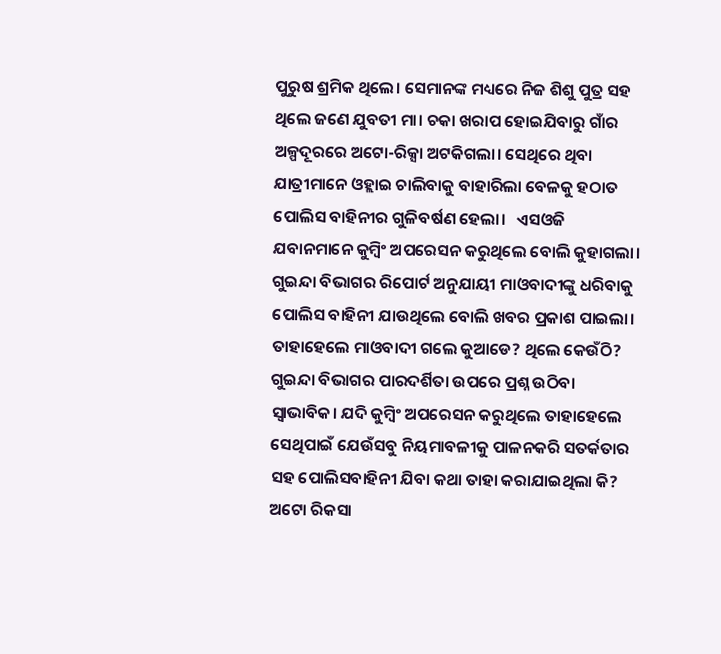ପୁରୁଷ ଶ୍ରମିକ ଥିଲେ। ସେମାନଙ୍କ ମଧ୍ୟରେ ନିଜ ଶିଶୁ ପୁତ୍ର ସହ ଥିଲେ ଜଣେ ଯୁବତୀ ମା। ଚକା ଖରାପ ହୋଇଯିବାରୁ ଗାଁର ଅଳ୍ପଦୂରରେ ଅଟୋ-ରିକ୍ସା ଅଟକିଗଲା। ସେଥିରେ ଥିବା ଯାତ୍ରୀମାନେ ଓହ୍ଲାଇ ଚାଲିବାକୁ ବାହାରିଲା ବେଳକୁ ହଠାତ ପୋଲିସ ବାହିନୀର ଗୁଳିବର୍ଷଣ ହେଲା।   ଏସଓଜି ଯବାନମାନେ କୁମ୍ୱିଂ ଅପରେସନ କରୁଥିଲେ ବୋଲି କୁହାଗଲା। ଗୁଇନ୍ଦା ବିଭାଗର ରିପୋର୍ଟ ଅନୁଯାୟୀ ମାଓବାଦୀଙ୍କୁ ଧରିବାକୁ ପୋଲିସ ବାହିନୀ ଯାଉଥିଲେ ବୋଲି ଖବର ପ୍ରକାଶ ପାଇଲା। ତାହାହେଲେ ମାଓବାଦୀ ଗଲେ କୁଆଡେ? ଥିଲେ କେଉଁଠି? ଗୁଇନ୍ଦା ବିଭାଗର ପାରଦର୍ଶିତା ଉପରେ ପ୍ରଶ୍ନ ଉଠିବା ସ୍ୱାଭାବିକ। ଯଦି କୁମ୍ୱିଂ ଅପରେସନ କରୁଥିଲେ ତାହାହେଲେ ସେଥିପାଇଁ ଯେଉଁସବୁ ନିୟମାବଳୀକୁ ପାଳନକରି ସତର୍କତାର ସହ ପୋଲିସବାହିନୀ ଯିବା କଥା ତାହା କରାଯାଇଥିଲା କି? ଅଟୋ ରିକସା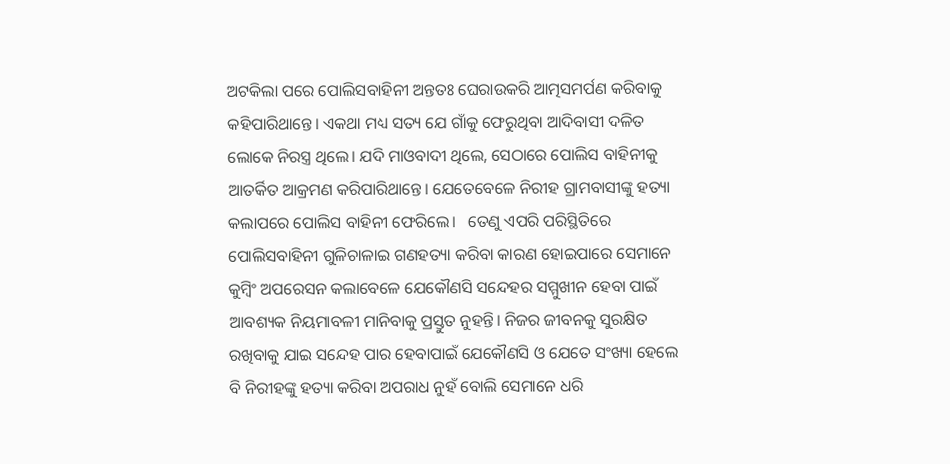ଅଟକିଲା ପରେ ପୋଲିସବାହିନୀ ଅନ୍ତତଃ ଘେରାଉକରି ଆତ୍ମସମର୍ପଣ କରିବାକୁ କହିପାରିଥାନ୍ତେ। ଏକଥା ମଧ୍ୟ ସତ୍ୟ ଯେ ଗାଁକୁ ଫେରୁଥିବା ଆଦିବାସୀ ଦଳିତ ଲୋକେ ନିରସ୍ତ୍ର ଥିଲେ। ଯଦି ମାଓବାଦୀ ଥିଲେ, ସେଠାରେ ପୋଲିସ ବାହିନୀକୁ ଆତର୍କିତ ଆକ୍ରମଣ କରିପାରିଥାନ୍ତେ। ଯେତେବେଳେ ନିରୀହ ଗ୍ରାମବାସୀଙ୍କୁ ହତ୍ୟା କଲାପରେ ପୋଲିସ ବାହିନୀ ଫେରିଲେ।   ତେଣୁ ଏପରି ପରିସ୍ଥିତିରେ ପୋଲିସବାହିନୀ ଗୁଳିଚାଳାଇ ଗଣହତ୍ୟା କରିବା କାରଣ ହୋଇପାରେ ସେମାନେ କୁମ୍ୱିଂ ଅପରେସନ କଲାବେଳେ ଯେକୌଣସି ସନ୍ଦେହର ସମ୍ମୁଖୀନ ହେବା ପାଇଁ ଆବଶ୍ୟକ ନିୟମାବଳୀ ମାନିବାକୁ ପ୍ରସ୍ତୁତ ନୁହନ୍ତି। ନିଜର ଜୀବନକୁ ସୁରକ୍ଷିତ ରଖିବାକୁ ଯାଇ ସନ୍ଦେହ ପାର ହେବାପାଇଁ ଯେକୌଣସି ଓ ଯେତେ ସଂଖ୍ୟା ହେଲେ ବି ନିରୀହଙ୍କୁ ହତ୍ୟା କରିବା ଅପରାଧ ନୁହଁ ବୋଲି ସେମାନେ ଧରି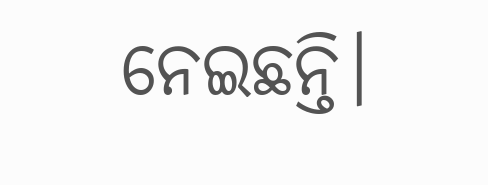ନେଇଛନ୍ତି।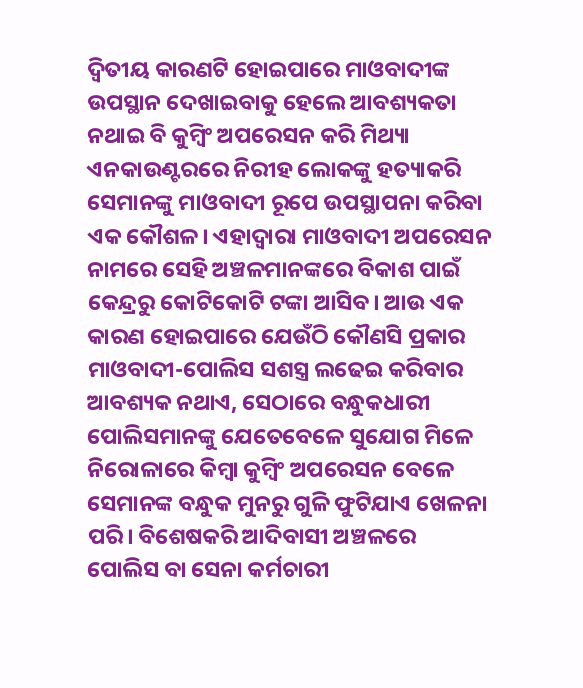ଦ୍ୱିତୀୟ କାରଣଟି ହୋଇପାରେ ମାଓବାଦୀଙ୍କ ଉପସ୍ଥାନ ଦେଖାଇବାକୁ ହେଲେ ଆବଶ୍ୟକତା ନଥାଇ ବି କୁମ୍ୱିଂ ଅପରେସନ କରି ମିଥ୍ୟା ଏନକାଉଣ୍ଟରରେ ନିରୀହ ଲୋକଙ୍କୁ ହତ୍ୟାକରି ସେମାନଙ୍କୁ ମାଓବାଦୀ ରୂପେ ଉପସ୍ଥାପନା କରିବା ଏକ କୌଶଳ। ଏହାଦ୍ୱାରା ମାଓବାଦୀ ଅପରେସନ ନାମରେ ସେହି ଅଞ୍ଚଳମାନଙ୍କରେ ବିକାଶ ପାଇଁ କେନ୍ଦ୍ରରୁ କୋଟିକୋଟି ଟଙ୍କା ଆସିବ। ଆଉ ଏକ କାରଣ ହୋଇପାରେ ଯେଉଁଠି କୌଣସି ପ୍ରକାର ମାଓବାଦୀ-ପୋଲିସ ସଶସ୍ତ୍ର ଲଢେଇ କରିବାର ଆବଶ୍ୟକ ନଥାଏ, ସେଠାରେ ବନ୍ଧୁକଧାରୀ ପୋଲିସମାନଙ୍କୁ ଯେତେବେଳେ ସୁଯୋଗ ମିଳେ ନିରୋଳାରେ କିମ୍ୱା କୁମ୍ୱିଂ ଅପରେସନ ବେଳେ ସେମାନଙ୍କ ବନ୍ଧୁକ ମୁନରୁ ଗୁଳି ଫୁଟିଯାଏ ଖେଳନା ପରି। ବିଶେଷକରି ଆଦିବାସୀ ଅଞ୍ଚଳରେ ପୋଲିସ ବା ସେନା କର୍ମଚାରୀ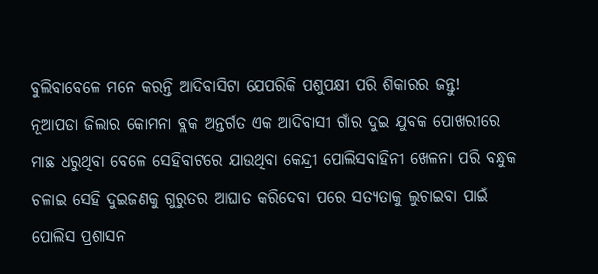ବୁଲିବାବେଳେ ମନେ କରନ୍ତି ଆଦିବାସିଟା ଯେପରିକି ପଶୁପକ୍ଷୀ ପରି ଶିକାରର ଜନ୍ତୁ!   ନୂଆପଡା ଜିଲାର କୋମନା ବ୍ଲକ ଅନ୍ତର୍ଗତ ଏକ ଆଦିବାସୀ ଗାଁର ଦୁଇ ଯୁବକ ପୋଖରୀରେ ମାଛ ଧରୁଥିବା ବେଳେ ସେହିବାଟରେ ଯାଉଥିବା କେନ୍ଦ୍ରୀ ପୋଲିସବାହିନୀ ଖେଳନା ପରି ବନ୍ଧୁକ ଚଳାଇ ସେହି ଦୁଇଜଣକୁ ଗୁରୁତର ଆଘାତ କରିଦେବା ପରେ ସତ୍ୟତାକୁ ଲୁଚାଇବା ପାଇଁ ପୋଲିସ ପ୍ରଶାସନ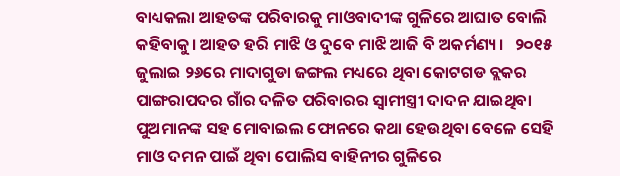ବାଧ୍ୟକଲା ଆହତଙ୍କ ପରିବାରକୁ ମାଓବାଦୀଙ୍କ ଗୁଳିରେ ଆଘାତ ବୋଲି କହିବାକୁ। ଆହତ ହରି ମାଝି ଓ ଦୁବେ ମାଝି ଆଜି ବି ଅକର୍ମଣ୍ୟ।   ୨୦୧୫ ଜୁଲାଇ ୨୬ରେ ମାଦାଗୁଡା ଜଙ୍ଗଲ ମଧ୍ୟରେ ଥିବା କୋଟଗଡ ବ୍ଲକର ପାଙ୍ଗରାପଦର ଗାଁର ଦଳିତ ପରିବାରର ସ୍ୱାମୀସ୍ତ୍ରୀ ଦାଦନ ଯାଇଥିବା ପୁଅମାନଙ୍କ ସହ ମୋବାଇଲ ଫୋନରେ କଥା ହେଉଥିବା ବେଳେ ସେହି ମାଓ ଦମନ ପାଇଁ ଥିବା ପୋଲିସ ବାହିନୀର ଗୁଳିରେ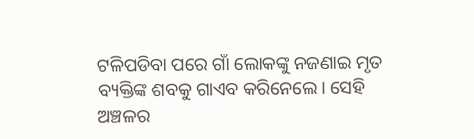ଟଳିପଡିବା ପରେ ଗାଁ ଲୋକଙ୍କୁ ନଜଣାଇ ମୃତ ବ୍ୟକ୍ତିଙ୍କ ଶବକୁ ଗାଏବ କରିନେଲେ। ସେହି ଅଞ୍ଚଳର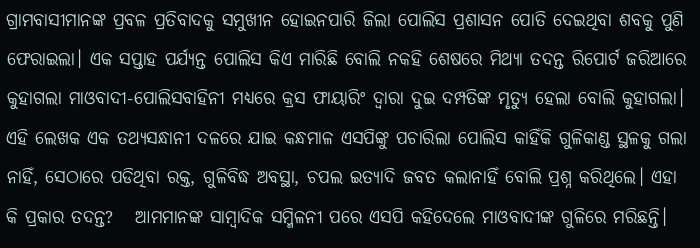ଗ୍ରାମବାସୀମାନଙ୍କ ପ୍ରବଳ ପ୍ରତିବାଦକୁ ସମୁଖୀନ ହୋଇନପାରି ଜିଲା ପୋଲିସ ପ୍ରଶାସନ ପୋତି ଦେଇଥିବା ଶବକୁ ପୁଣି ଫେରାଇଲା। ଏକ ସପ୍ତାହ ପର୍ଯ୍ୟନ୍ତ ପୋଲିସ କିଏ ମାରିଛି ବୋଲି ନକହି ଶେଷରେ ମିଥ୍ୟା ତଦନ୍ତ ରିପୋର୍ଟ ଜରିଆରେ କୁହାଗଲା ମାଓବାଦୀ-ପୋଲିସବାହିନୀ ମଧ୍ୟରେ କ୍ରସ ଫାୟାରିଂ ଦ୍ୱାରା ଦୁଇ ଦମ୍ପତିଙ୍କ ମୃତ୍ୟୁ ହେଲା ବୋଲି କୁହାଗଲା। ଏହି ଲେଖକ ଏକ ତଥ୍ୟସନ୍ଧାନୀ ଦଳରେ ଯାଇ କନ୍ଧମାଳ ଏସପିଙ୍କୁ ପଚାରିଲା ପୋଲିସ କାହିଁକି ଗୁଳିକାଣ୍ଡ ସ୍ଥଳକୁ ଗଲା ନାହିଁ, ସେଠାରେ ପଡିଥିବା ରକ୍ତ, ଗୁଳିବିଦ୍ଧ ଅବସ୍ଥା, ଚପଲ ଇତ୍ୟାଦି ଜବତ କଲାନାହିଁ ବୋଲି ପ୍ରଶ୍ନ କରିଥିଲେ। ଏହା କି ପ୍ରକାର ତଦନ୍ତ?   ଆମମାନଙ୍କ ସାମ୍ୱାଦିକ ସମ୍ମିଳନୀ ପରେ ଏସପି କହିଦେଲେ ମାଓବାଦୀଙ୍କ ଗୁଳିରେ ମରିଛନ୍ତି।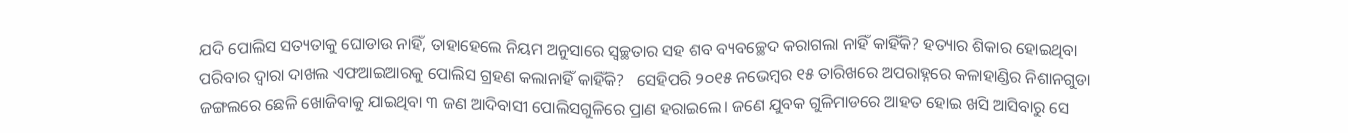ଯଦି ପୋଲିସ ସତ୍ୟତାକୁ ଘୋଡାଉ ନାହିଁ, ତାହାହେଲେ ନିୟମ ଅନୁସାରେ ସ୍ୱଚ୍ଛତାର ସହ ଶବ ବ୍ୟବଚ୍ଛେଦ କରାଗଲା ନାହିଁ କାହିଁକି? ହତ୍ୟାର ଶିକାର ହୋଇଥିବା ପରିବାର ଦ୍ୱାରା ଦାଖଲ ଏଫଆଇଆରକୁ ପୋଲିସ ଗ୍ରହଣ କଲାନାହିଁ କାହିଁକି?   ସେହିପରି ୨୦୧୫ ନଭେମ୍ୱର ୧୫ ତାରିଖରେ ଅପରାହ୍ନରେ କଳାହାଣ୍ଡିର ନିଶାନଗୁଡା ଜଙ୍ଗଲରେ ଛେଳି ଖୋଜିବାକୁ ଯାଇଥିବା ୩ ଜଣ ଆଦିବାସୀ ପୋଲିସଗୁଳିରେ ପ୍ରାଣ ହରାଇଲେ। ଜଣେ ଯୁବକ ଗୁଳିମାଡରେ ଆହତ ହୋଇ ଖସି ଆସିବାରୁ ସେ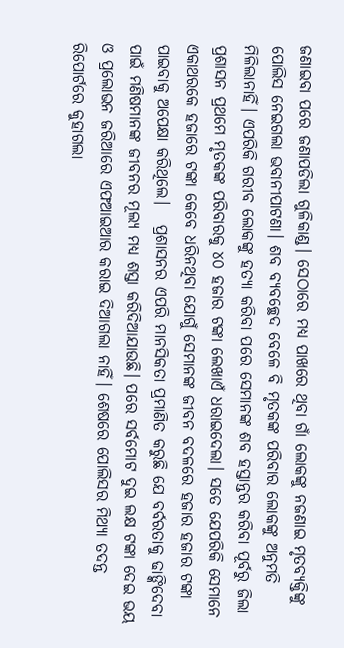ଜଣାଇବା ପରେ ଜଣାପଡିଲା ଗୁଳିକାଣ୍ଡ। ସେଠାରେ ମଧ୍ୟ ପାଖରେ ଥିବା ଗାଁ ଲୋକଙ୍କୁ ନଜଣାଇ ମୃତବ୍ୟକ୍ତିଙ୍କୁ ପୋଲିସ ନେଇଗଲା ଭବାନୀପାଟଣା। ଶବ ବ୍ୟବଚ୍ଛେଦ ବେଳେ ବି ମୃତକଙ୍କ ପରିବାର ଲୋକଙ୍କୁ ଅନୁମତି ମିଳିଲାନାହିଁ। ଏପରିକି ଗରୀବ ଲୋକଙ୍କୁ ହତ୍ୟା କରିବା ପରେ ସେମାନଙ୍କ ଶବ ହସ୍ତାନ୍ତର କରିବା ପୂର୍ବରୁ ଜିଲା ପ୍ରଶାସନ ପ୍ରଥମେ ମୃତକଙ୍କ ପରିବାରକୁ ୪୦ ହଜାର ଟଙ୍କା ଲେଖାଏଁ ଧରାଇଦେଲା। ସତେ ଯେପରିକି ସେମାନେ ଏକାଥରକେ ହଜାରେ ଟଙ୍କା କେବେ ଧରିନଥିବା ଯୋଗୁଁ ସେମାନଙ୍କ ଜୀବନ ବଦଳରେ ହଜାର ହଜାର ଟଙ୍କା ପାଇବାକୁ ଅପେକ୍ଷା କରିଥିଲେ।   ପ୍ରଶାସନର ଏପରି ମାନସିକତା ପ୍ରମାଣିତ କରୁଛି ଯେ ବର୍ବରତାକୁ ଢାଙ୍କିଦେବା ପାଇଁ ମଣିଷମାନଙ୍କ ଜୀବନର ମୂଲ୍ୟ ମଧ୍ୟ ଶସ୍ତା କରିଦିଆଯାଉଛି। ପରେ ସର୍ବମୋଟ ଦୁଇ ଲକ୍ଷ ଟଙ୍କା ଦେଇ ଭୟ ଓ ପ୍ରଲୋଭନ ଜରିଆରେ ଏଫଆଇଆର କରାଇ ଦିଆଗଲା ନାହିଁ। ଶେଷରେ ପୋଲିସର ମିଥ୍ୟା ତଦନ୍ତ ରିପୋର୍ଟରେ କୁହାଗଲା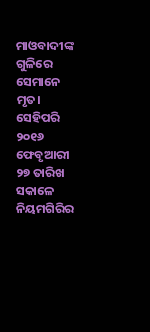ମାଓବାଦୀଙ୍କ ଗୁଳିରେ ସେମାନେ ମୃତ। ସେହିପରି ୨୦୧୬ ଫେବୃଆରୀ ୨୭ ତାରିଖ ସକାଳେ ନିୟମଗିରିର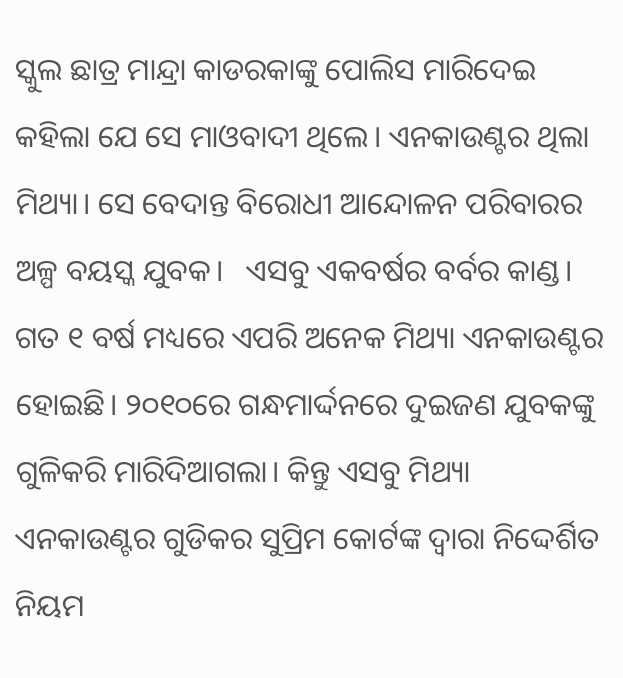ସ୍କୁଲ ଛାତ୍ର ମାନ୍ଦ୍ରା କାଡରକାଙ୍କୁ ପୋଲିସ ମାରିଦେଇ କହିଲା ଯେ ସେ ମାଓବାଦୀ ଥିଲେ। ଏନକାଉଣ୍ଟର ଥିଲା ମିଥ୍ୟା। ସେ ବେଦାନ୍ତ ବିରୋଧୀ ଆନ୍ଦୋଳନ ପରିବାରର ଅଳ୍ପ ବୟସ୍କ ଯୁବକ।   ଏସବୁ ଏକବର୍ଷର ବର୍ବର କାଣ୍ଡ। ଗତ ୧ ବର୍ଷ ମଧ୍ୟରେ ଏପରି ଅନେକ ମିଥ୍ୟା ଏନକାଉଣ୍ଟର ହୋଇଛି। ୨୦୧୦ରେ ଗନ୍ଧମାର୍ଦ୍ଦନରେ ଦୁଇଜଣ ଯୁବକଙ୍କୁ ଗୁଳିକରି ମାରିଦିଆଗଲା। କିନ୍ତୁ ଏସବୁ ମିଥ୍ୟା ଏନକାଉଣ୍ଟର ଗୁଡିକର ସୁପ୍ରିମ କୋର୍ଟଙ୍କ ଦ୍ୱାରା ନିଦ୍ଦେର୍ଶିତ ନିୟମ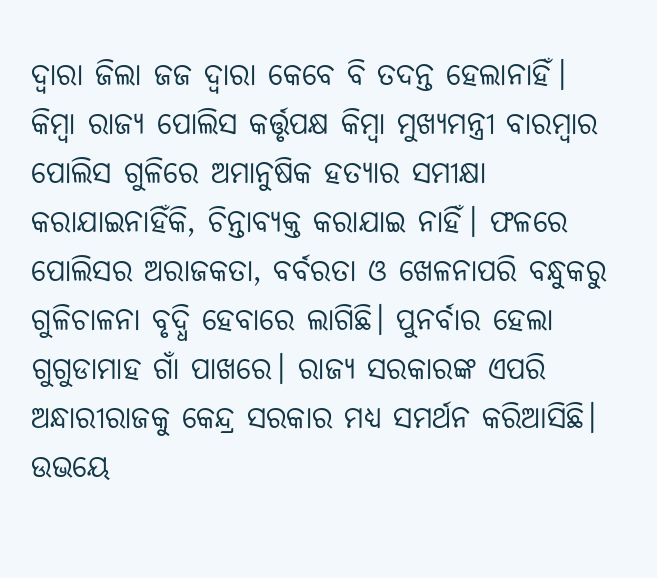ଦ୍ୱାରା ଜିଲା ଜଜ ଦ୍ୱାରା କେବେ ବି ତଦନ୍ତ ହେଲାନାହିଁ। କିମ୍ୱା ରାଜ୍ୟ ପୋଲିସ କର୍ତ୍ତୃପକ୍ଷ କିମ୍ୱା ମୁଖ୍ୟମନ୍ତ୍ରୀ ବାରମ୍ୱାର ପୋଲିସ ଗୁଳିରେ ଅମାନୁଷିକ ହତ୍ୟାର ସମୀକ୍ଷା କରାଯାଇନାହିଁକି, ଚିନ୍ତାବ୍ୟକ୍ତ କରାଯାଇ ନାହିଁ। ଫଳରେ ପୋଲିସର ଅରାଜକତା, ବର୍ବରତା ଓ ଖେଳନାପରି ବନ୍ଧୁକରୁ ଗୁଳିଚାଳନା ବୃଦ୍ଧି ହେବାରେ ଲାଗିଛି। ପୁନର୍ବାର ହେଲା ଗୁଗୁଡାମାହ ଗାଁ ପାଖରେ। ରାଜ୍ୟ ସରକାରଙ୍କ ଏପରି ଅନ୍ଧାରୀରାଜକୁ କେନ୍ଦ୍ର ସରକାର ମଧ୍ୟ ସମର୍ଥନ କରିଆସିଛି। ଉଭୟେ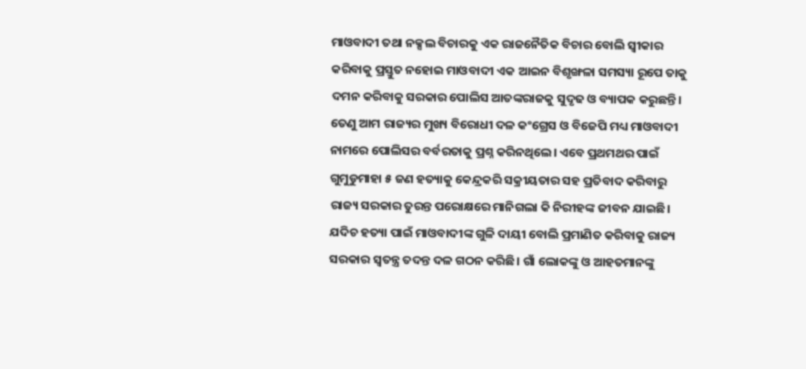ମାଓବାଦୀ ତଥା ନକ୍ସଲ ବିଚାରକୁ ଏକ ରାଜନୈତିକ ବିଚାର ବୋଲି ସ୍ୱୀକାର କରିବାକୁ ପ୍ରସ୍ତୁତ ନହୋଇ ମାଓବାଦୀ ଏକ ଆଇନ ବିଶୃଙ୍ଖଳା ସମସ୍ୟା ରୂପେ ତାକୁ ଦମନ କରିବାକୁ ସରକାର ପୋଲିସ ଆତଙ୍କରାଜକୁ ସୁଦୃଢ ଓ ବ୍ୟାପକ କରୁଛନ୍ତି।   ତେଣୁ ଆମ ରାଜ୍ୟର ମୁଖ୍ୟ ବିରୋଧୀ ଦଳ କଂଗ୍ରେସ ଓ ବିଜେପି ମଧ୍ୟ ମାଓବାଦୀ ନାମରେ ପୋଲିସର ବର୍ବରତାକୁ ପ୍ରଶ୍ନ କରିନଥିଲେ। ଏବେ ପ୍ରଥମଥର ପାଇଁ ଗୁମୁଡୁମାହା ୫ ଜଣ ହତ୍ୟାକୁ କେନ୍ଦ୍ରକରି ସକ୍ରୀୟତାର ସହ ପ୍ରତିବାଦ କରିବାରୁ ରାଜ୍ୟ ସରକାର ତୁରନ୍ତ ପରୋକ୍ଷରେ ମାନିଗଲା କି ନିରୀହଙ୍କ ଜୀବନ ଯାଇଛି। ଯଦିଚ ହତ୍ୟା ପାଇଁ ମାଓବାଦୀଙ୍କ ଗୁଳି ଦାୟୀ ବୋଲି ପ୍ରମାଣିତ କରିବାକୁ ରାଜ୍ୟ ସରକାର ସ୍ୱତନ୍ତ୍ର ତଦନ୍ତ ଦଳ ଗଠନ କରିଛି। ଗାଁ ଲୋକଙ୍କୁ ଓ ଆହତମାନଙ୍କୁ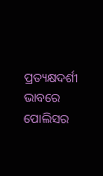ପ୍ରତ୍ୟକ୍ଷଦର୍ଶୀ ଭାବରେ ପୋଲିସର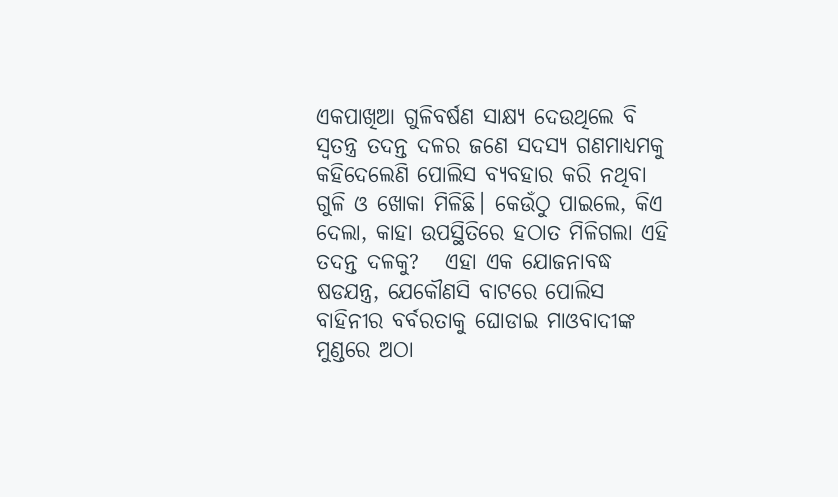ଏକପାଖିଆ ଗୁଳିବର୍ଷଣ ସାକ୍ଷ୍ୟ ଦେଉଥିଲେ ବି ସ୍ୱତନ୍ତ୍ର ତଦନ୍ତ ଦଳର ଜଣେ ସଦସ୍ୟ ଗଣମାଧ୍ୟମକୁ କହିଦେଲେଣି ପୋଲିସ ବ୍ୟବହାର କରି ନଥିବା ଗୁଳି ଓ ଖୋକା ମିଳିଛି। କେଉଁଠୁ ପାଇଲେ, କିଏ ଦେଲା, କାହା ଉପସ୍ଥିତିରେ ହଠାତ ମିଳିଗଲା ଏହି ତଦନ୍ତ ଦଳକୁ?   ଏହା ଏକ ଯୋଜନାବଦ୍ଧ ଷଡଯନ୍ତ୍ର, ଯେକୌଣସି ବାଟରେ ପୋଲିସ ବାହିନୀର ବର୍ବରତାକୁ ଘୋଡାଇ ମାଓବାଦୀଙ୍କ ମୁଣ୍ଡରେ ଅଠା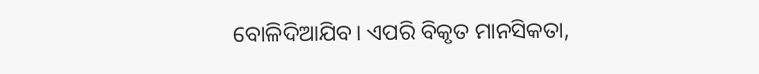ବୋଳିଦିଆଯିବ। ଏପରି ବିକୃତ ମାନସିକତା,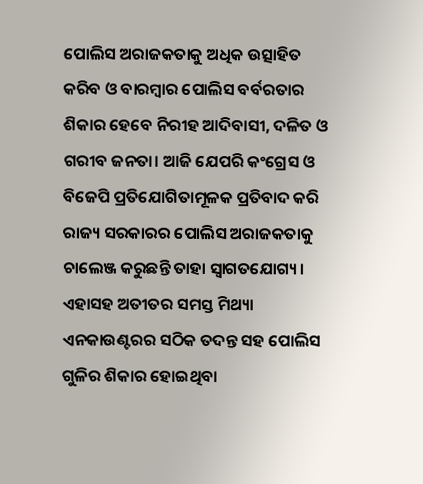ପୋଲିସ ଅରାଜକତାକୁ ଅଧିକ ଉତ୍ସାହିତ କରିବ ଓ ବାରମ୍ୱାର ପୋଲିସ ବର୍ବରତାର ଶିକାର ହେବେ ନିରୀହ ଆଦିବାସୀ, ଦଳିତ ଓ ଗରୀବ ଜନତା। ଆଜି ଯେପରି କଂଗ୍ରେସ ଓ ବିଜେପି ପ୍ରତିଯୋଗିତାମୂଳକ ପ୍ରତିବାଦ କରି ରାଜ୍ୟ ସରକାରର ପୋଲିସ ଅରାଜକତାକୁ ଚାଲେଞ୍ଜ କରୁଛନ୍ତି ତାହା ସ୍ୱାଗତଯୋଗ୍ୟ। ଏହାସହ ଅତୀତର ସମସ୍ତ ମିଥ୍ୟା ଏନକାଉଣ୍ଟରର ସଠିକ ତଦନ୍ତ ସହ ପୋଲିସ ଗୁଳିର ଶିକାର ହୋଇଥିବା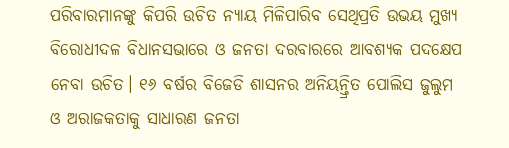ପରିବାରମାନଙ୍କୁ କିପରି ଉଚିତ ନ୍ୟାୟ ମିଳିପାରିବ ସେଥିପ୍ରତି ଉଭୟ ମୁଖ୍ୟ ବିରୋଧୀଦଳ ବିଧାନସଭାରେ ଓ ଜନତା ଦରବାରରେ ଆବଶ୍ୟକ ପଦକ୍ଷେପ ନେବା ଉଚିତ। ୧୬ ବର୍ଷର ବିଜେଡି ଶାସନର ଅନିୟନ୍ତ୍ରିତ ପୋଲିସ ଜୁଲୁମ ଓ ଅରାଜକତାକୁ ସାଧାରଣ ଜନତା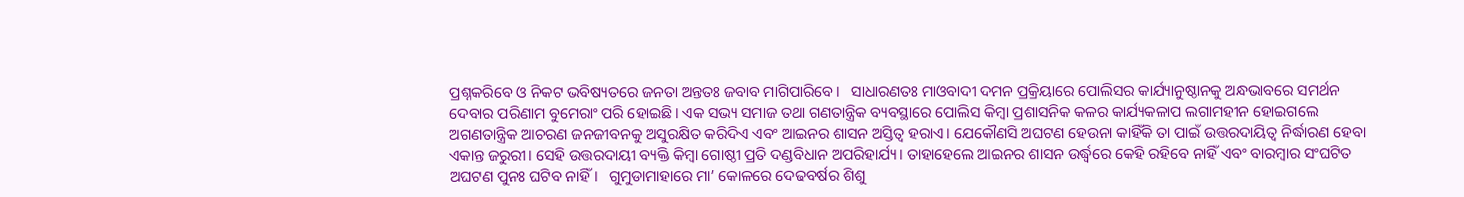ପ୍ରଶ୍ନକରିବେ ଓ ନିକଟ ଭବିଷ୍ୟତରେ ଜନତା ଅନ୍ତତଃ ଜବାବ ମାଗିପାରିବେ।   ସାଧାରଣତଃ ମାଓବାଦୀ ଦମନ ପ୍ରକ୍ରିୟାରେ ପୋଲିସର କାର୍ଯ୍ୟାନୁଷ୍ଠାନକୁ ଅନ୍ଧଭାବରେ ସମର୍ଥନ ଦେବାର ପରିଣାମ ବୁମେରାଂ ପରି ହୋଇଛି। ଏକ ସଭ୍ୟ ସମାଜ ତଥା ଗଣତାନ୍ତ୍ରିକ ବ୍ୟବସ୍ଥାରେ ପୋଲିସ କିମ୍ୱା ପ୍ରଶାସନିକ କଳର କାର୍ଯ୍ୟକଳାପ ଲଗାମହୀନ ହୋଇଗଲେ ଅଗଣତାନ୍ତ୍ରିକ ଆଚରଣ ଜନଜୀବନକୁ ଅସୁରକ୍ଷିତ କରିଦିଏ ଏବଂ ଆଇନର ଶାସନ ଅସ୍ତିତ୍ୱ ହରାଏ। ଯେକୌଣସି ଅଘଟଣ ହେଉନା କାହିଁକି ତା ପାଇଁ ଉତ୍ତରଦାୟିତ୍ୱ ନିର୍ଦ୍ଧାରଣ ହେବା ଏକାନ୍ତ ଜରୁରୀ। ସେହି ଉତ୍ତରଦାୟୀ ବ୍ୟକ୍ତି କିମ୍ୱା ଗୋଷ୍ଠୀ ପ୍ରତି ଦଣ୍ଡବିଧାନ ଅପରିହାର୍ଯ୍ୟ। ତାହାହେଲେ ଆଇନର ଶାସନ ଉର୍ଦ୍ଧ୍ୱରେ କେହି ରହିବେ ନାହିଁ ଏବଂ ବାରମ୍ୱାର ସଂଘଟିତ ଅଘଟଣ ପୁନଃ ଘଟିବ ନାହିଁ।   ଗୁମୁଡାମାହାରେ ମା’ କୋଳରେ ଦେଢବର୍ଷର ଶିଶୁ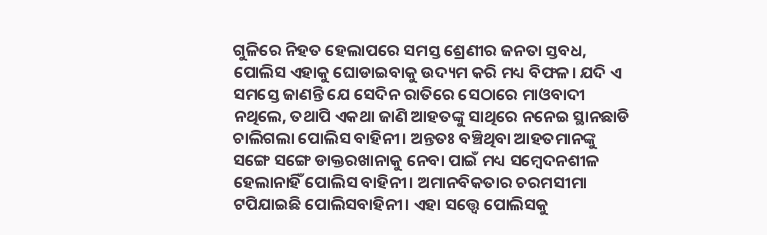ଗୁଳିରେ ନିହତ ହେଲାପରେ ସମସ୍ତ ଶ୍ରେଣୀର ଜନତା ସ୍ତବଧ, ପୋଲିସ ଏହାକୁ ଘୋଡାଇବାକୁ ଉଦ୍ୟମ କରି ମଧ୍ୟ ବିଫଳ। ଯଦି ଏ ସମସ୍ତେ ଜାଣନ୍ତି ଯେ ସେଦିନ ରାତିରେ ସେଠାରେ ମାଓବାଦୀ ନଥିଲେ, ତଥାପି ଏକଥା ଜାଣି ଆହତଙ୍କୁ ସାଥିରେ ନନେଇ ସ୍ଥାନଛାଡି ଚାଲିଗଲା ପୋଲିସ ବାହିନୀ। ଅନ୍ତତଃ ବଞ୍ଚିଥିବା ଆହତମାନଙ୍କୁ ସଙ୍ଗେ ସଙ୍ଗେ ଡାକ୍ତରଖାନାକୁ ନେବା ପାଇଁ ମଧ୍ୟ ସମ୍ୱେଦନଶୀଳ ହେଲାନାହିଁ ପୋଲିସ ବାହିନୀ। ଅମାନବିକତାର ଚରମସୀମା ଟପିଯାଇଛି ପୋଲିସବାହିନୀ। ଏହା ସତ୍ତ୍ୱେ ପୋଲିସକୁ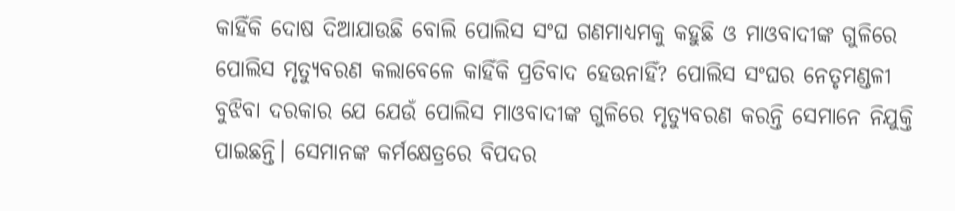କାହିଁକି ଦୋଷ ଦିଆଯାଉଛି ବୋଲି ପୋଲିସ ସଂଘ ଗଣମାଧ୍ୟମକୁ କହୁଛି ଓ ମାଓବାଦୀଙ୍କ ଗୁଳିରେ ପୋଲିସ ମୃତ୍ୟୁବରଣ କଲାବେଳେ କାହିଁକି ପ୍ରତିବାଦ ହେଉନାହିଁ? ପୋଲିସ ସଂଘର ନେତୃମଣ୍ଡଳୀ ବୁଝିବା ଦରକାର ଯେ ଯେଉଁ ପୋଲିସ ମାଓବାଦୀଙ୍କ ଗୁଳିରେ ମୃତ୍ୟୁବରଣ କରନ୍ତି ସେମାନେ ନିଯୁକ୍ତି ପାଇଛନ୍ତି। ସେମାନଙ୍କ କର୍ମକ୍ଷେତ୍ରରେ ବିପଦର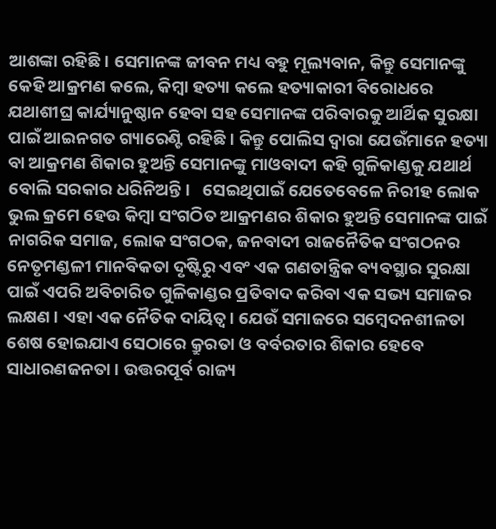ଆଶଙ୍କା ରହିଛି। ସେମାନଙ୍କ ଜୀବନ ମଧ୍ୟ ବହୁ ମୂଲ୍ୟବାନ, କିନ୍ତୁ ସେମାନଙ୍କୁ କେହି ଆକ୍ରମଣ କଲେ, କିମ୍ୱା ହତ୍ୟା କଲେ ହତ୍ୟାକାରୀ ବିରୋଧରେ ଯଥାଶୀଘ୍ର କାର୍ଯ୍ୟାନୁଷ୍ଠାନ ହେବା ସହ ସେମାନଙ୍କ ପରିବାରକୁ ଆର୍ଥିକ ସୁରକ୍ଷା ପାଇଁ ଆଇନଗତ ଗ୍ୟାରେଣ୍ଟି ରହିଛି। କିନ୍ତୁ ପୋଲିସ ଦ୍ୱାରା ଯେଉଁମାନେ ହତ୍ୟା ବା ଆକ୍ରମଣ ଶିକାର ହୁଅନ୍ତି ସେମାନଙ୍କୁ ମାଓବାଦୀ କହି ଗୁଳିକାଣ୍ଡକୁ ଯଥାର୍ଥ ବୋଲି ସରକାର ଧରିନିଅନ୍ତି।   ସେଇଥିପାଇଁ ଯେତେବେଳେ ନିରୀହ ଲୋକ ଭୁଲ କ୍ରମେ ହେଉ କିମ୍ୱା ସଂଗଠିତ ଆକ୍ରମଣର ଶିକାର ହୁଅନ୍ତି ସେମାନଙ୍କ ପାଇଁ ନାଗରିକ ସମାଜ, ଲୋକ ସଂଗଠକ, ଜନବାଦୀ ରାଜନୈତିକ ସଂଗଠନର ନେତୃମଣ୍ଡଳୀ ମାନବିକତା ଦୃଷ୍ଟିରୁ ଏବଂ ଏକ ଗଣତାନ୍ତ୍ରିକ ବ୍ୟବସ୍ଥାର ସୁରକ୍ଷା ପାଇଁ ଏପରି ଅବିଚାରିତ ଗୁଳିକାଣ୍ଡର ପ୍ରତିବାଦ କରିବା ଏକ ସଭ୍ୟ ସମାଜର ଲକ୍ଷଣ। ଏହା ଏକ ନୈତିକ ଦାୟିତ୍ୱ। ଯେଉଁ ସମାଜରେ ସମ୍ୱେଦନଶୀଳତା ଶେଷ ହୋଇଯାଏ ସେଠାରେ କ୍ରୁରତା ଓ ବର୍ବରତାର ଶିକାର ହେବେ ସାଧାରଣଜନତା। ଉତ୍ତରପୂର୍ବ ରାଜ୍ୟ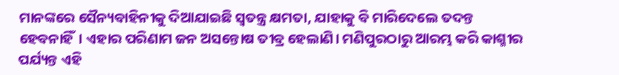ମାନଙ୍କରେ ସୈନ୍ୟବାହିନୀକୁ ଦିଆଯାଇଛି ସ୍ୱତନ୍ତ୍ର କ୍ଷମତା, ଯାହାକୁ ବି ମାରିଦେଲେ ତଦନ୍ତ ହେବନାହିଁ। ଏହାର ପରିଣାମ ଜନ ଅସନ୍ତୋଷ ତୀବ୍ର ହେଲାଣି। ମଣିପୁରଠାରୁ ଆରମ୍ଭ କରି କାଶ୍ମୀର ପର୍ଯ୍ୟନ୍ତ ଏହି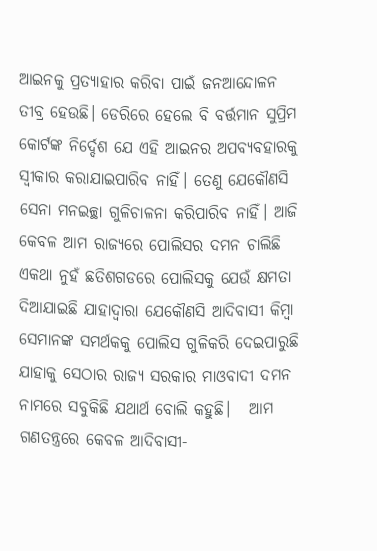ଆଇନକୁ ପ୍ରତ୍ୟାହାର କରିବା ପାଇଁ ଜନଆନ୍ଦୋଳନ ତୀବ୍ର ହେଉଛି। ଡେରିରେ ହେଲେ ବି ବର୍ତ୍ତମାନ ସୁପ୍ରିମ କୋର୍ଟଙ୍କ ନିର୍ଦ୍ଦେଶ ଯେ ଏହି ଆଇନର ଅପବ୍ୟବହାରକୁ ସ୍ୱୀକାର କରାଯାଇପାରିବ ନାହିଁ। ତେଣୁ ଯେକୌଣସି ସେନା ମନଇଚ୍ଛା ଗୁଳିଚାଳନା କରିପାରିବ ନାହିଁ। ଆଜି କେବଳ ଆମ ରାଜ୍ୟରେ ପୋଲିସର ଦମନ ଚାଲିଛି ଏକଥା ନୁହଁ ଛତିଶଗଡରେ ପୋଲିସକୁ ଯେଉଁ କ୍ଷମତା ଦିଆଯାଇଛି ଯାହାଦ୍ୱାରା ଯେକୌଣସି ଆଦିବାସୀ କିମ୍ୱା ସେମାନଙ୍କ ସମର୍ଥକକୁ ପୋଲିସ ଗୁଳିକରି ଦେଇପାରୁଛି ଯାହାକୁ ସେଠାର ରାଜ୍ୟ ସରକାର ମାଓବାଦୀ ଦମନ ନାମରେ ସବୁକିଛି ଯଥାର୍ଥ ବୋଲି କହୁଛି।   ଆମ ଗଣତନ୍ତ୍ରରେ କେବଳ ଆଦିବାସୀ-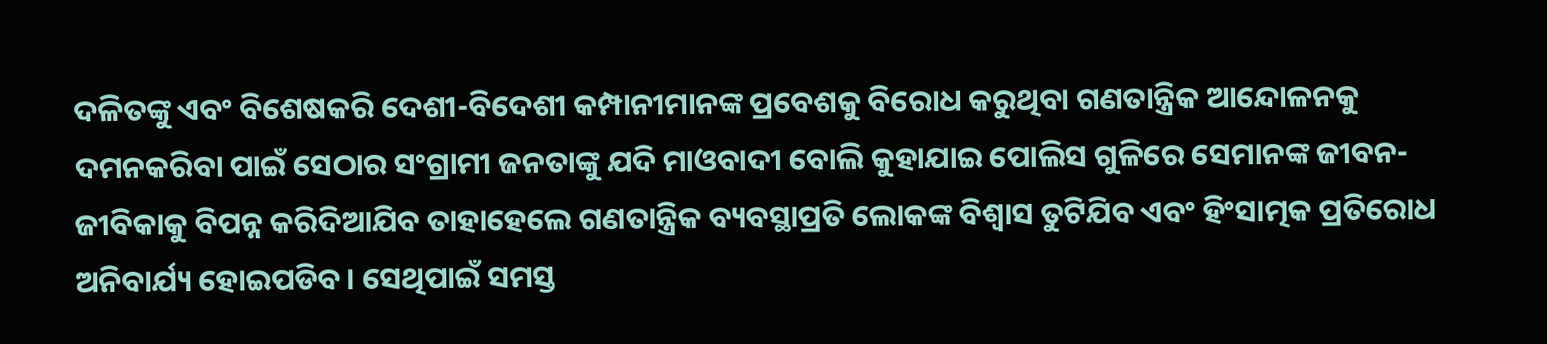ଦଳିତଙ୍କୁ ଏବଂ ବିଶେଷକରି ଦେଶୀ-ବିଦେଶୀ କମ୍ପାନୀମାନଙ୍କ ପ୍ରବେଶକୁ ବିରୋଧ କରୁଥିବା ଗଣତାନ୍ତ୍ରିକ ଆନ୍ଦୋଳନକୁ ଦମନକରିବା ପାଇଁ ସେଠାର ସଂଗ୍ରାମୀ ଜନତାଙ୍କୁ ଯଦି ମାଓବାଦୀ ବୋଲି କୁହାଯାଇ ପୋଲିସ ଗୁଳିରେ ସେମାନଙ୍କ ଜୀବନ-ଜୀବିକାକୁ ବିପନ୍ନ କରିଦିଆଯିବ ତାହାହେଲେ ଗଣତାନ୍ତ୍ରିକ ବ୍ୟବସ୍ଥାପ୍ରତି ଲୋକଙ୍କ ବିଶ୍ୱାସ ତୁଟିଯିବ ଏବଂ ହିଂସାତ୍ମକ ପ୍ରତିରୋଧ ଅନିବାର୍ଯ୍ୟ ହୋଇପଡିବ। ସେଥିପାଇଁ ସମସ୍ତ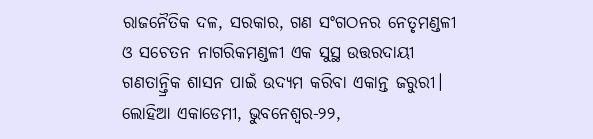ରାଜନୈତିକ ଦଳ, ସରକାର, ଗଣ ସଂଗଠନର ନେତୃମଣ୍ଡଳୀ ଓ ସଚେତନ ନାଗରିକମଣ୍ଡଳୀ ଏକ ସୁସ୍ଥ ଉତ୍ତରଦାୟୀ ଗଣତାନ୍ତ୍ରିକ ଶାସନ ପାଇଁ ଉଦ୍ୟମ କରିବା ଏକାନ୍ତ ଜରୁରୀ।   ଲୋହିଆ ଏକାଡେମୀ, ଭୁବନେଶ୍ୱର-୨୨,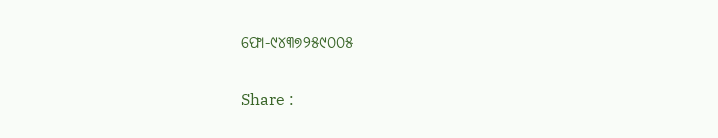ଫୋ-୯୪୩୭୨୫୯୦୦୫

Share :